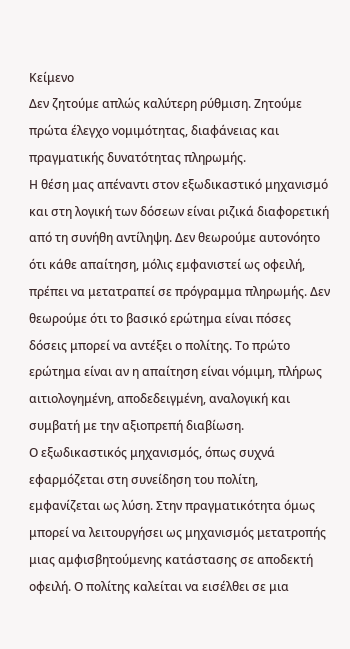Κείμενο
Δεν ζητούμε απλώς καλύτερη ρύθμιση. Ζητούμε πρώτα έλεγχο νομιμότητας, διαφάνειας και πραγματικής δυνατότητας πληρωμής.
Η θέση μας απέναντι στον εξωδικαστικό μηχανισμό και στη λογική των δόσεων είναι ριζικά διαφορετική από τη συνήθη αντίληψη. Δεν θεωρούμε αυτονόητο ότι κάθε απαίτηση, μόλις εμφανιστεί ως οφειλή, πρέπει να μετατραπεί σε πρόγραμμα πληρωμής. Δεν θεωρούμε ότι το βασικό ερώτημα είναι πόσες δόσεις μπορεί να αντέξει ο πολίτης. Το πρώτο ερώτημα είναι αν η απαίτηση είναι νόμιμη, πλήρως αιτιολογημένη, αποδεδειγμένη, αναλογική και συμβατή με την αξιοπρεπή διαβίωση.
Ο εξωδικαστικός μηχανισμός, όπως συχνά εφαρμόζεται στη συνείδηση του πολίτη, εμφανίζεται ως λύση. Στην πραγματικότητα όμως μπορεί να λειτουργήσει ως μηχανισμός μετατροπής μιας αμφισβητούμενης κατάστασης σε αποδεκτή οφειλή. Ο πολίτης καλείται να εισέλθει σε μια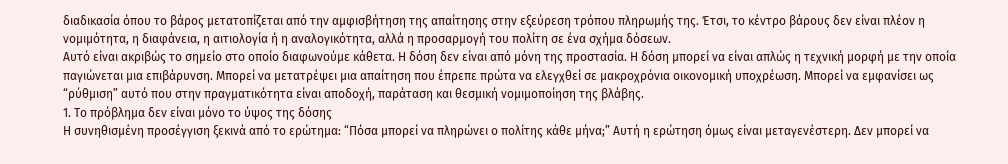διαδικασία όπου το βάρος μετατοπίζεται από την αμφισβήτηση της απαίτησης στην εξεύρεση τρόπου πληρωμής της. Έτσι, το κέντρο βάρους δεν είναι πλέον η νομιμότητα, η διαφάνεια, η αιτιολογία ή η αναλογικότητα, αλλά η προσαρμογή του πολίτη σε ένα σχήμα δόσεων.
Αυτό είναι ακριβώς το σημείο στο οποίο διαφωνούμε κάθετα. Η δόση δεν είναι από μόνη της προστασία. Η δόση μπορεί να είναι απλώς η τεχνική μορφή με την οποία παγιώνεται μια επιβάρυνση. Μπορεί να μετατρέψει μια απαίτηση που έπρεπε πρώτα να ελεγχθεί σε μακροχρόνια οικονομική υποχρέωση. Μπορεί να εμφανίσει ως “ρύθμιση” αυτό που στην πραγματικότητα είναι αποδοχή, παράταση και θεσμική νομιμοποίηση της βλάβης.
1. Το πρόβλημα δεν είναι μόνο το ύψος της δόσης
Η συνηθισμένη προσέγγιση ξεκινά από το ερώτημα: “Πόσα μπορεί να πληρώνει ο πολίτης κάθε μήνα;” Αυτή η ερώτηση όμως είναι μεταγενέστερη. Δεν μπορεί να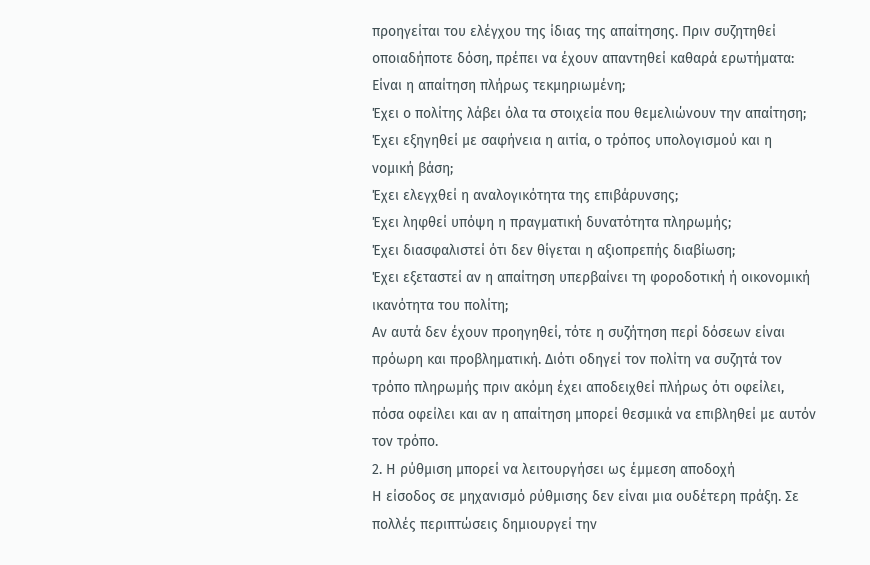προηγείται του ελέγχου της ίδιας της απαίτησης. Πριν συζητηθεί οποιαδήποτε δόση, πρέπει να έχουν απαντηθεί καθαρά ερωτήματα:
Είναι η απαίτηση πλήρως τεκμηριωμένη;
Έχει ο πολίτης λάβει όλα τα στοιχεία που θεμελιώνουν την απαίτηση;
Έχει εξηγηθεί με σαφήνεια η αιτία, ο τρόπος υπολογισμού και η νομική βάση;
Έχει ελεγχθεί η αναλογικότητα της επιβάρυνσης;
Έχει ληφθεί υπόψη η πραγματική δυνατότητα πληρωμής;
Έχει διασφαλιστεί ότι δεν θίγεται η αξιοπρεπής διαβίωση;
Έχει εξεταστεί αν η απαίτηση υπερβαίνει τη φοροδοτική ή οικονομική ικανότητα του πολίτη;
Αν αυτά δεν έχουν προηγηθεί, τότε η συζήτηση περί δόσεων είναι πρόωρη και προβληματική. Διότι οδηγεί τον πολίτη να συζητά τον τρόπο πληρωμής πριν ακόμη έχει αποδειχθεί πλήρως ότι οφείλει, πόσα οφείλει και αν η απαίτηση μπορεί θεσμικά να επιβληθεί με αυτόν τον τρόπο.
2. Η ρύθμιση μπορεί να λειτουργήσει ως έμμεση αποδοχή
Η είσοδος σε μηχανισμό ρύθμισης δεν είναι μια ουδέτερη πράξη. Σε πολλές περιπτώσεις δημιουργεί την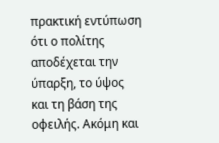πρακτική εντύπωση ότι ο πολίτης αποδέχεται την ύπαρξη, το ύψος και τη βάση της οφειλής. Ακόμη και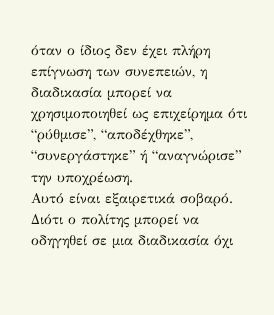όταν ο ίδιος δεν έχει πλήρη επίγνωση των συνεπειών, η διαδικασία μπορεί να χρησιμοποιηθεί ως επιχείρημα ότι “ρύθμισε”, “αποδέχθηκε”, “συνεργάστηκε” ή “αναγνώρισε” την υποχρέωση.
Αυτό είναι εξαιρετικά σοβαρό. Διότι ο πολίτης μπορεί να οδηγηθεί σε μια διαδικασία όχι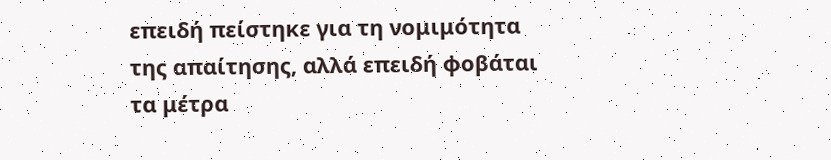επειδή πείστηκε για τη νομιμότητα της απαίτησης, αλλά επειδή φοβάται τα μέτρα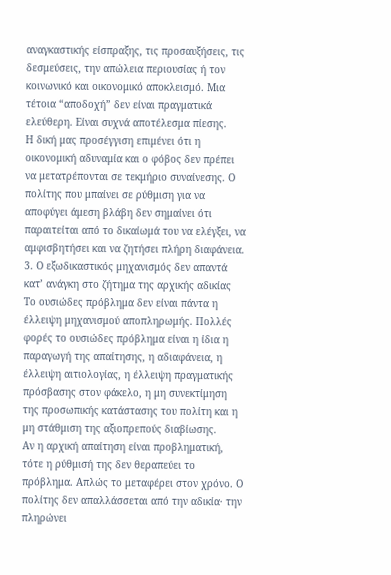αναγκαστικής είσπραξης, τις προσαυξήσεις, τις δεσμεύσεις, την απώλεια περιουσίας ή τον κοινωνικό και οικονομικό αποκλεισμό. Μια τέτοια “αποδοχή” δεν είναι πραγματικά ελεύθερη. Είναι συχνά αποτέλεσμα πίεσης.
Η δική μας προσέγγιση επιμένει ότι η οικονομική αδυναμία και ο φόβος δεν πρέπει να μετατρέπονται σε τεκμήριο συναίνεσης. Ο πολίτης που μπαίνει σε ρύθμιση για να αποφύγει άμεση βλάβη δεν σημαίνει ότι παραιτείται από το δικαίωμά του να ελέγξει, να αμφισβητήσει και να ζητήσει πλήρη διαφάνεια.
3. Ο εξωδικαστικός μηχανισμός δεν απαντά κατ’ ανάγκη στο ζήτημα της αρχικής αδικίας
Το ουσιώδες πρόβλημα δεν είναι πάντα η έλλειψη μηχανισμού αποπληρωμής. Πολλές φορές το ουσιώδες πρόβλημα είναι η ίδια η παραγωγή της απαίτησης, η αδιαφάνεια, η έλλειψη αιτιολογίας, η έλλειψη πραγματικής πρόσβασης στον φάκελο, η μη συνεκτίμηση της προσωπικής κατάστασης του πολίτη και η μη στάθμιση της αξιοπρεπούς διαβίωσης.
Αν η αρχική απαίτηση είναι προβληματική, τότε η ρύθμισή της δεν θεραπεύει το πρόβλημα. Απλώς το μεταφέρει στον χρόνο. Ο πολίτης δεν απαλλάσσεται από την αδικία· την πληρώνει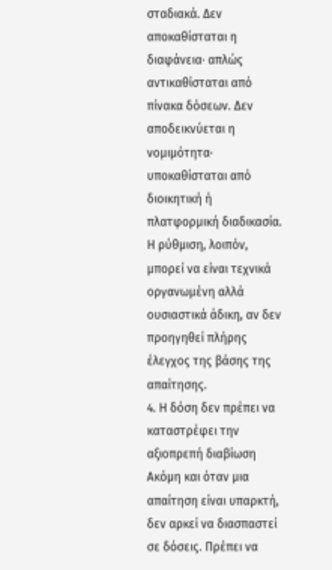σταδιακά. Δεν αποκαθίσταται η διαφάνεια· απλώς αντικαθίσταται από πίνακα δόσεων. Δεν αποδεικνύεται η νομιμότητα· υποκαθίσταται από διοικητική ή πλατφορμική διαδικασία.
Η ρύθμιση, λοιπόν, μπορεί να είναι τεχνικά οργανωμένη αλλά ουσιαστικά άδικη, αν δεν προηγηθεί πλήρης έλεγχος της βάσης της απαίτησης.
4. Η δόση δεν πρέπει να καταστρέφει την αξιοπρεπή διαβίωση
Ακόμη και όταν μια απαίτηση είναι υπαρκτή, δεν αρκεί να διασπαστεί σε δόσεις. Πρέπει να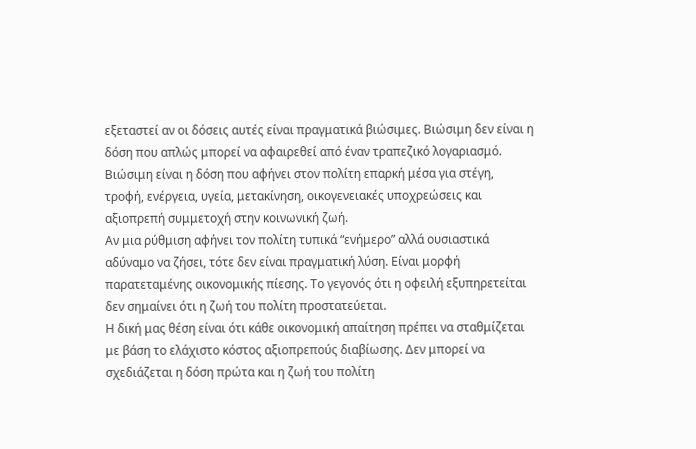εξεταστεί αν οι δόσεις αυτές είναι πραγματικά βιώσιμες. Βιώσιμη δεν είναι η δόση που απλώς μπορεί να αφαιρεθεί από έναν τραπεζικό λογαριασμό. Βιώσιμη είναι η δόση που αφήνει στον πολίτη επαρκή μέσα για στέγη, τροφή, ενέργεια, υγεία, μετακίνηση, οικογενειακές υποχρεώσεις και αξιοπρεπή συμμετοχή στην κοινωνική ζωή.
Αν μια ρύθμιση αφήνει τον πολίτη τυπικά “ενήμερο” αλλά ουσιαστικά αδύναμο να ζήσει, τότε δεν είναι πραγματική λύση. Είναι μορφή παρατεταμένης οικονομικής πίεσης. Το γεγονός ότι η οφειλή εξυπηρετείται δεν σημαίνει ότι η ζωή του πολίτη προστατεύεται.
Η δική μας θέση είναι ότι κάθε οικονομική απαίτηση πρέπει να σταθμίζεται με βάση το ελάχιστο κόστος αξιοπρεπούς διαβίωσης. Δεν μπορεί να σχεδιάζεται η δόση πρώτα και η ζωή του πολίτη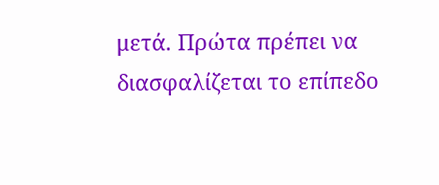μετά. Πρώτα πρέπει να διασφαλίζεται το επίπεδο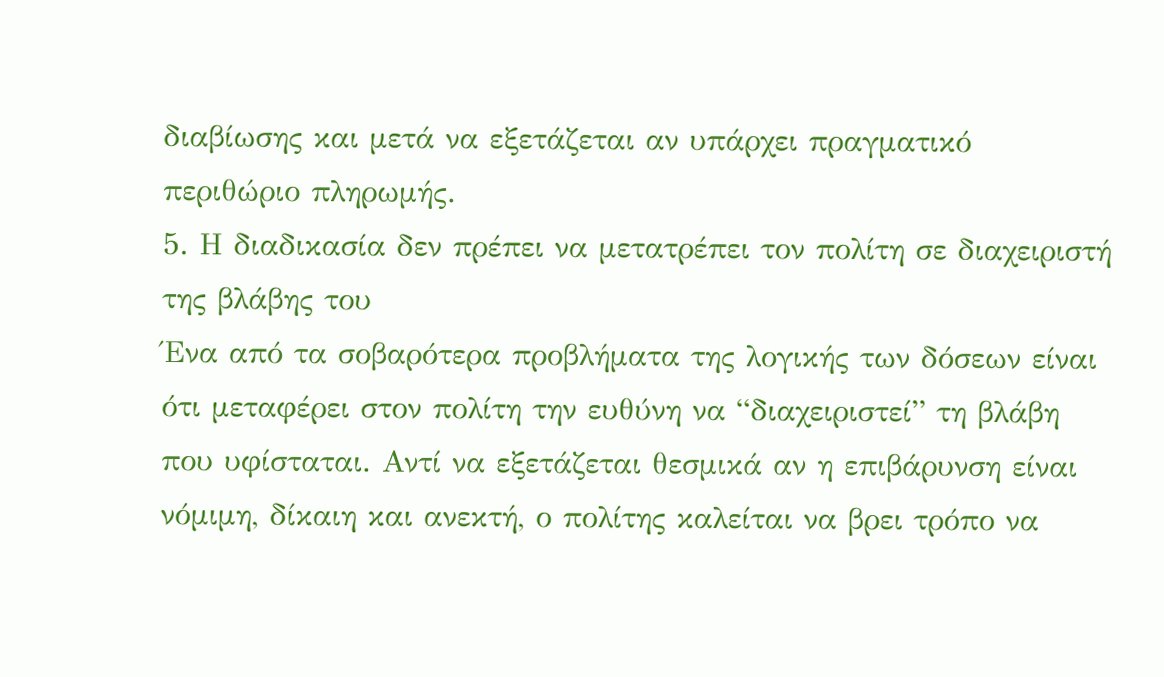διαβίωσης και μετά να εξετάζεται αν υπάρχει πραγματικό περιθώριο πληρωμής.
5. Η διαδικασία δεν πρέπει να μετατρέπει τον πολίτη σε διαχειριστή της βλάβης του
Ένα από τα σοβαρότερα προβλήματα της λογικής των δόσεων είναι ότι μεταφέρει στον πολίτη την ευθύνη να “διαχειριστεί” τη βλάβη που υφίσταται. Αντί να εξετάζεται θεσμικά αν η επιβάρυνση είναι νόμιμη, δίκαιη και ανεκτή, ο πολίτης καλείται να βρει τρόπο να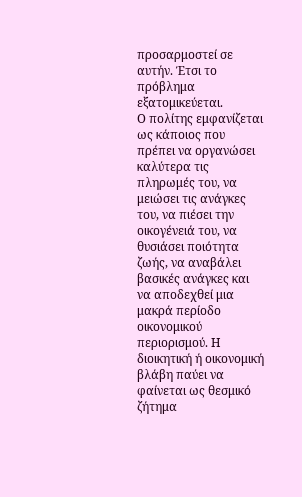προσαρμοστεί σε αυτήν. Έτσι το πρόβλημα εξατομικεύεται.
Ο πολίτης εμφανίζεται ως κάποιος που πρέπει να οργανώσει καλύτερα τις πληρωμές του, να μειώσει τις ανάγκες του, να πιέσει την οικογένειά του, να θυσιάσει ποιότητα ζωής, να αναβάλει βασικές ανάγκες και να αποδεχθεί μια μακρά περίοδο οικονομικού περιορισμού. Η διοικητική ή οικονομική βλάβη παύει να φαίνεται ως θεσμικό ζήτημα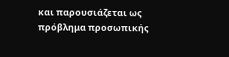και παρουσιάζεται ως πρόβλημα προσωπικής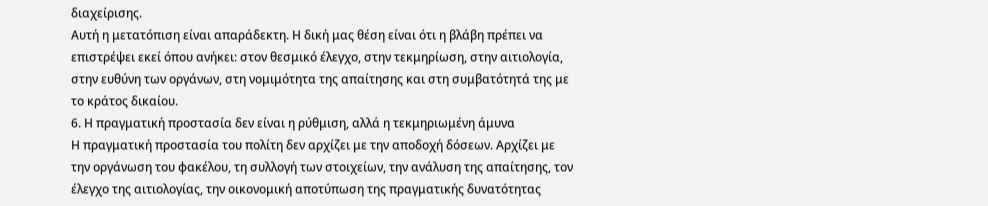διαχείρισης.
Αυτή η μετατόπιση είναι απαράδεκτη. Η δική μας θέση είναι ότι η βλάβη πρέπει να επιστρέψει εκεί όπου ανήκει: στον θεσμικό έλεγχο, στην τεκμηρίωση, στην αιτιολογία, στην ευθύνη των οργάνων, στη νομιμότητα της απαίτησης και στη συμβατότητά της με το κράτος δικαίου.
6. Η πραγματική προστασία δεν είναι η ρύθμιση, αλλά η τεκμηριωμένη άμυνα
Η πραγματική προστασία του πολίτη δεν αρχίζει με την αποδοχή δόσεων. Αρχίζει με την οργάνωση του φακέλου, τη συλλογή των στοιχείων, την ανάλυση της απαίτησης, τον έλεγχο της αιτιολογίας, την οικονομική αποτύπωση της πραγματικής δυνατότητας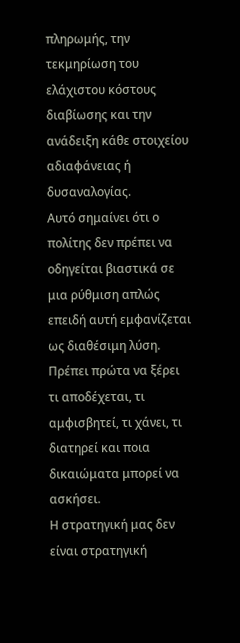πληρωμής, την τεκμηρίωση του ελάχιστου κόστους διαβίωσης και την ανάδειξη κάθε στοιχείου αδιαφάνειας ή δυσαναλογίας.
Αυτό σημαίνει ότι ο πολίτης δεν πρέπει να οδηγείται βιαστικά σε μια ρύθμιση απλώς επειδή αυτή εμφανίζεται ως διαθέσιμη λύση. Πρέπει πρώτα να ξέρει τι αποδέχεται, τι αμφισβητεί, τι χάνει, τι διατηρεί και ποια δικαιώματα μπορεί να ασκήσει.
Η στρατηγική μας δεν είναι στρατηγική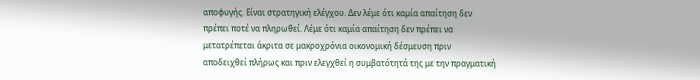αποφυγής. Είναι στρατηγική ελέγχου. Δεν λέμε ότι καμία απαίτηση δεν πρέπει ποτέ να πληρωθεί. Λέμε ότι καμία απαίτηση δεν πρέπει να μετατρέπεται άκριτα σε μακροχρόνια οικονομική δέσμευση πριν αποδειχθεί πλήρως και πριν ελεγχθεί η συμβατότητά της με την πραγματική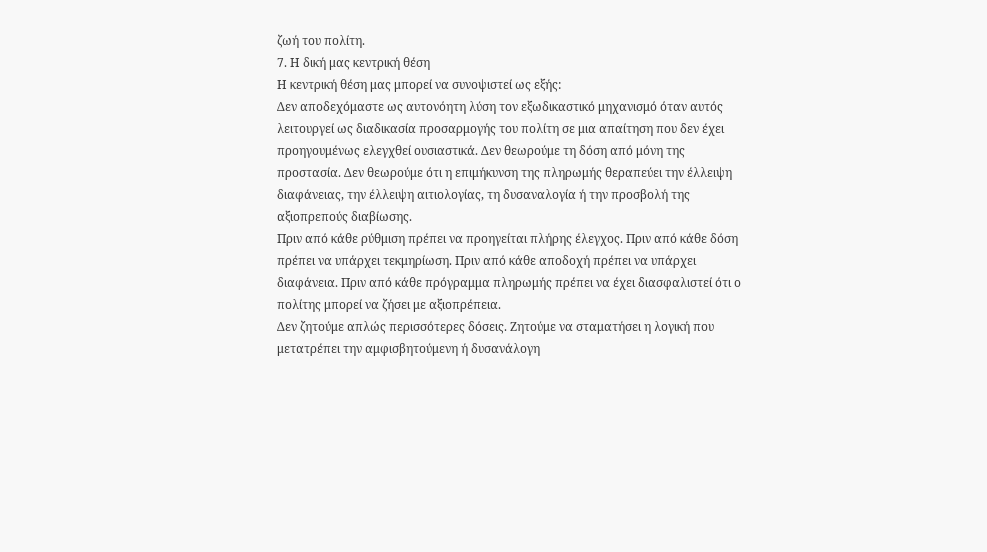ζωή του πολίτη.
7. Η δική μας κεντρική θέση
Η κεντρική θέση μας μπορεί να συνοψιστεί ως εξής:
Δεν αποδεχόμαστε ως αυτονόητη λύση τον εξωδικαστικό μηχανισμό όταν αυτός λειτουργεί ως διαδικασία προσαρμογής του πολίτη σε μια απαίτηση που δεν έχει προηγουμένως ελεγχθεί ουσιαστικά. Δεν θεωρούμε τη δόση από μόνη της προστασία. Δεν θεωρούμε ότι η επιμήκυνση της πληρωμής θεραπεύει την έλλειψη διαφάνειας, την έλλειψη αιτιολογίας, τη δυσαναλογία ή την προσβολή της αξιοπρεπούς διαβίωσης.
Πριν από κάθε ρύθμιση πρέπει να προηγείται πλήρης έλεγχος. Πριν από κάθε δόση πρέπει να υπάρχει τεκμηρίωση. Πριν από κάθε αποδοχή πρέπει να υπάρχει διαφάνεια. Πριν από κάθε πρόγραμμα πληρωμής πρέπει να έχει διασφαλιστεί ότι ο πολίτης μπορεί να ζήσει με αξιοπρέπεια.
Δεν ζητούμε απλώς περισσότερες δόσεις. Ζητούμε να σταματήσει η λογική που μετατρέπει την αμφισβητούμενη ή δυσανάλογη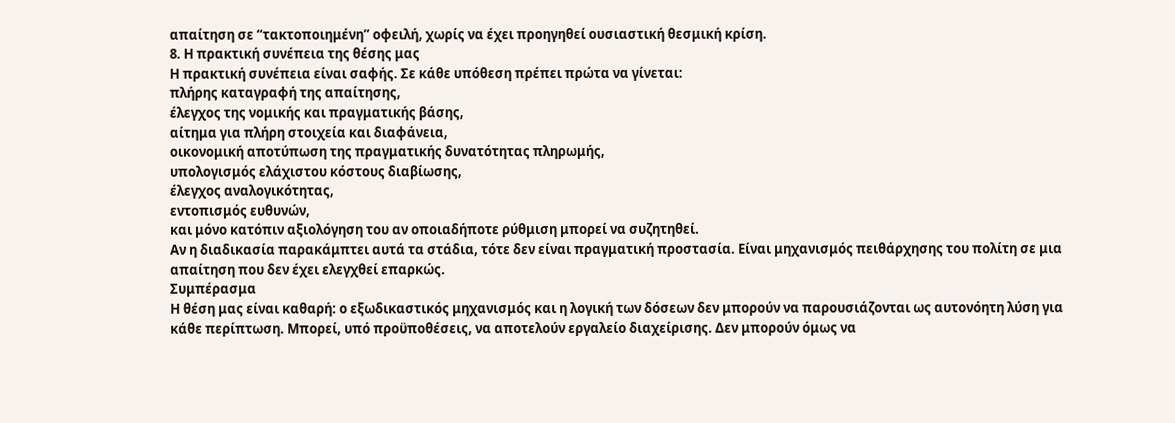απαίτηση σε “τακτοποιημένη” οφειλή, χωρίς να έχει προηγηθεί ουσιαστική θεσμική κρίση.
8. Η πρακτική συνέπεια της θέσης μας
Η πρακτική συνέπεια είναι σαφής. Σε κάθε υπόθεση πρέπει πρώτα να γίνεται:
πλήρης καταγραφή της απαίτησης,
έλεγχος της νομικής και πραγματικής βάσης,
αίτημα για πλήρη στοιχεία και διαφάνεια,
οικονομική αποτύπωση της πραγματικής δυνατότητας πληρωμής,
υπολογισμός ελάχιστου κόστους διαβίωσης,
έλεγχος αναλογικότητας,
εντοπισμός ευθυνών,
και μόνο κατόπιν αξιολόγηση του αν οποιαδήποτε ρύθμιση μπορεί να συζητηθεί.
Αν η διαδικασία παρακάμπτει αυτά τα στάδια, τότε δεν είναι πραγματική προστασία. Είναι μηχανισμός πειθάρχησης του πολίτη σε μια απαίτηση που δεν έχει ελεγχθεί επαρκώς.
Συμπέρασμα
Η θέση μας είναι καθαρή: ο εξωδικαστικός μηχανισμός και η λογική των δόσεων δεν μπορούν να παρουσιάζονται ως αυτονόητη λύση για κάθε περίπτωση. Μπορεί, υπό προϋποθέσεις, να αποτελούν εργαλείο διαχείρισης. Δεν μπορούν όμως να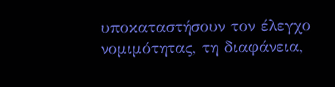υποκαταστήσουν τον έλεγχο νομιμότητας, τη διαφάνεια,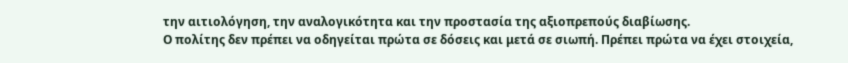την αιτιολόγηση, την αναλογικότητα και την προστασία της αξιοπρεπούς διαβίωσης.
Ο πολίτης δεν πρέπει να οδηγείται πρώτα σε δόσεις και μετά σε σιωπή. Πρέπει πρώτα να έχει στοιχεία,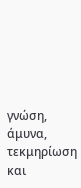γνώση, άμυνα, τεκμηρίωση και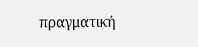πραγματική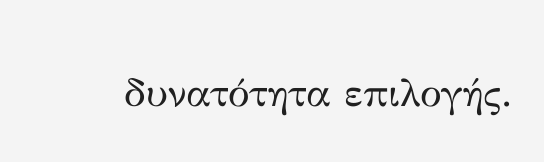δυνατότητα επιλογής.